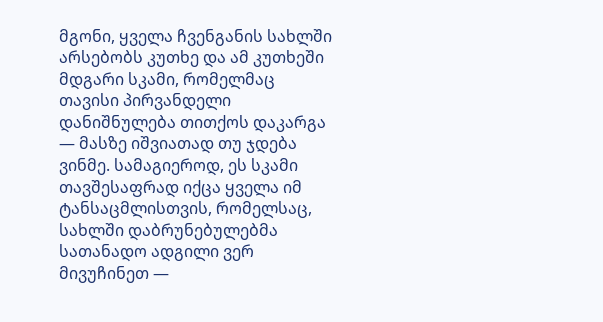მგონი, ყველა ჩვენგანის სახლში არსებობს კუთხე და ამ კუთხეში მდგარი სკამი, რომელმაც თავისი პირვანდელი დანიშნულება თითქოს დაკარგა — მასზე იშვიათად თუ ჯდება ვინმე. სამაგიეროდ, ეს სკამი თავშესაფრად იქცა ყველა იმ ტანსაცმლისთვის, რომელსაც, სახლში დაბრუნებულებმა სათანადო ადგილი ვერ მივუჩინეთ —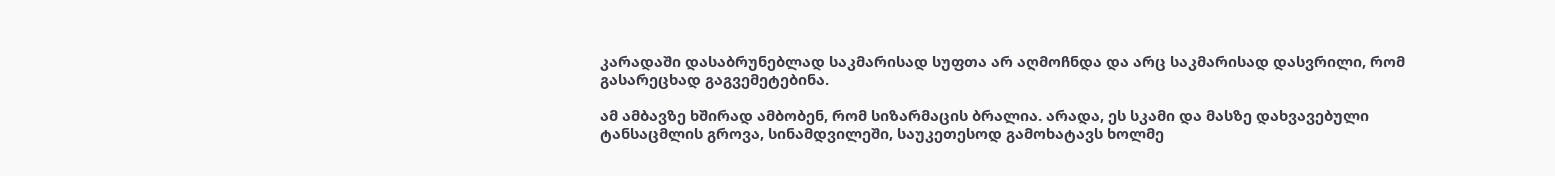კარადაში დასაბრუნებლად საკმარისად სუფთა არ აღმოჩნდა და არც საკმარისად დასვრილი, რომ გასარეცხად გაგვემეტებინა.

ამ ამბავზე ხშირად ამბობენ, რომ სიზარმაცის ბრალია. არადა, ეს სკამი და მასზე დახვავებული ტანსაცმლის გროვა, სინამდვილეში, საუკეთესოდ გამოხატავს ხოლმე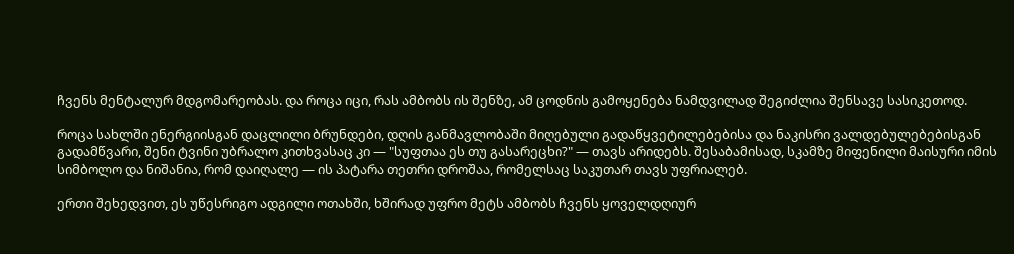ჩვენს მენტალურ მდგომარეობას. და როცა იცი, რას ამბობს ის შენზე, ამ ცოდნის გამოყენება ნამდვილად შეგიძლია შენსავე სასიკეთოდ.

როცა სახლში ენერგიისგან დაცლილი ბრუნდები, დღის განმავლობაში მიღებული გადაწყვეტილებებისა და ნაკისრი ვალდებულებებისგან გადამწვარი, შენი ტვინი უბრალო კითხვასაც კი — "სუფთაა ეს თუ გასარეცხი?" — თავს არიდებს. შესაბამისად, სკამზე მიფენილი მაისური იმის სიმბოლო და ნიშანია, რომ დაიღალე — ის პატარა თეთრი დროშაა, რომელსაც საკუთარ თავს უფრიალებ.

ერთი შეხედვით, ეს უწესრიგო ადგილი ოთახში, ხშირად უფრო მეტს ამბობს ჩვენს ყოველდღიურ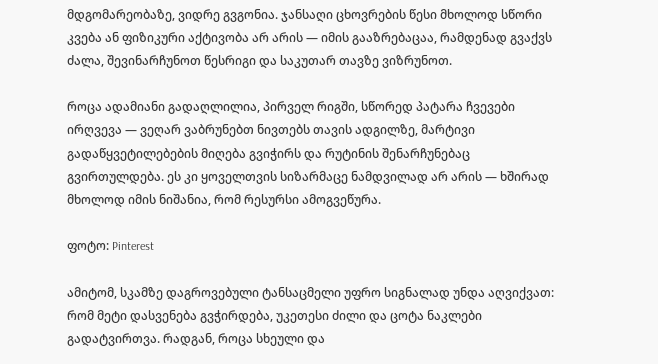მდგომარეობაზე, ვიდრე გვგონია. ჯანსაღი ცხოვრების წესი მხოლოდ სწორი კვება ან ფიზიკური აქტივობა არ არის — იმის გააზრებაცაა, რამდენად გვაქვს ძალა, შევინარჩუნოთ წესრიგი და საკუთარ თავზე ვიზრუნოთ.

როცა ადამიანი გადაღლილია, პირველ რიგში, სწორედ პატარა ჩვევები ირღვევა — ვეღარ ვაბრუნებთ ნივთებს თავის ადგილზე, მარტივი გადაწყვეტილებების მიღება გვიჭირს და რუტინის შენარჩუნებაც გვირთულდება. ეს კი ყოველთვის სიზარმაცე ნამდვილად არ არის — ხშირად მხოლოდ იმის ნიშანია, რომ რესურსი ამოგვეწურა.

ფოტო: Pinterest

ამიტომ, სკამზე დაგროვებული ტანსაცმელი უფრო სიგნალად უნდა აღვიქვათ: რომ მეტი დასვენება გვჭირდება, უკეთესი ძილი და ცოტა ნაკლები გადატვირთვა. რადგან, როცა სხეული და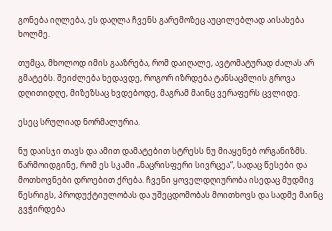გონება იღლება, ეს დაღლა ჩვენს გარემოზეც აუცილებლად აისახება ხოლმე.

თუმცა, მხოლოდ იმის გააზრება, რომ დაიღალე, ავტომატურად ძალას არ გმატებს. შეიძლება ხედავდე, როგორ იზრდება ტანსაცმლის გროვა დღითიდღე, მიზეზსაც ხვდებოდე, მაგრამ მაინც ვერაფერს ცვლიდე.

ესეც სრულიად ნორმალურია.

ნუ დაისჯი თავს და ამით დამატებით სტრესს ნუ მიაყენებ ორგანიზმს. წარმოიდგინე, რომ ეს სკამი „ნაცრისფერი სივრცეა“, სადაც წესები და მოთხოვნები დროებით ქრება. ჩვენი ყოველდღიურობა ისედაც მუდმივ წესრიგს, პროდუქტიულობას და უშეცდომობას მოითხოვს და სადმე მაინც გვჭირდება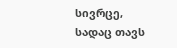სივრცე, სადაც თავს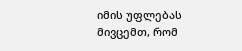იმის უფლებას მივცემთ, რომ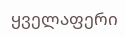ყველაფერი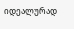იდეალურად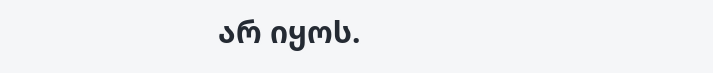არ იყოს.